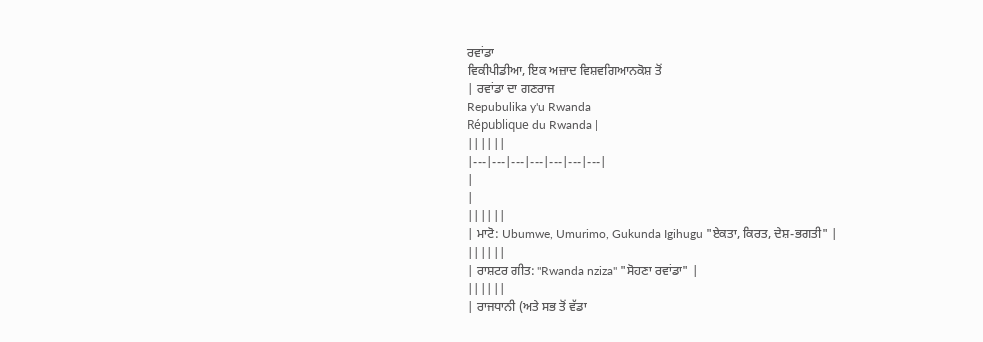ਰਵਾਂਡਾ
ਵਿਕੀਪੀਡੀਆ, ਇਕ ਅਜ਼ਾਦ ਵਿਸ਼ਵਗਿਆਨਕੋਸ਼ ਤੋਂ
| ਰਵਾਂਡਾ ਦਾ ਗਣਰਾਜ
Repubulika y'u Rwanda
République du Rwanda |
||||||
|---|---|---|---|---|---|---|
|
|
||||||
| ਮਾਟੋ: Ubumwe, Umurimo, Gukunda Igihugu "ਏਕਤਾ, ਕਿਰਤ, ਦੇਸ਼-ਭਗਤੀ" |
||||||
| ਰਾਸ਼ਟਰ ਗੀਤ: "Rwanda nziza" "ਸੋਹਣਾ ਰਵਾਂਡਾ" |
||||||
| ਰਾਜਧਾਨੀ (ਅਤੇ ਸਭ ਤੋਂ ਵੱਡਾ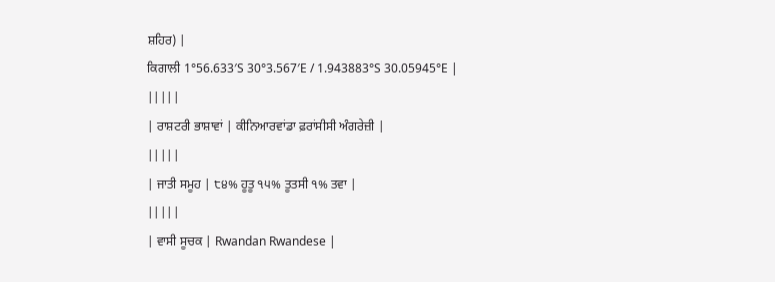ਸ਼ਹਿਰ) |
ਕਿਗਾਲੀ 1°56.633′S 30°3.567′E / 1.943883°S 30.05945°E |
|||||
| ਰਾਸ਼ਟਰੀ ਭਾਸ਼ਾਵਾਂ | ਕੀਨਿਆਰਵਾਂਡਾ ਫ਼ਰਾਂਸੀਸੀ ਅੰਗਰੇਜ਼ੀ |
|||||
| ਜਾਤੀ ਸਮੂਹ | ੮੪% ਹੂਤੂ ੧੫% ਤੂਤਸੀ ੧% ਤਵਾ |
|||||
| ਵਾਸੀ ਸੂਚਕ | Rwandan Rwandese |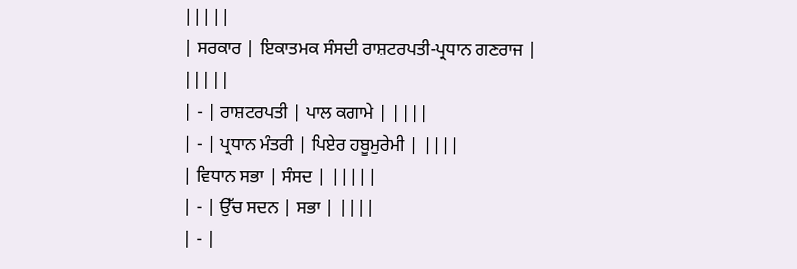|||||
| ਸਰਕਾਰ | ਇਕਾਤਮਕ ਸੰਸਦੀ ਰਾਸ਼ਟਰਪਤੀ-ਪ੍ਰਧਾਨ ਗਣਰਾਜ |
|||||
| - | ਰਾਸ਼ਟਰਪਤੀ | ਪਾਲ ਕਗਾਮੇ | ||||
| - | ਪ੍ਰਧਾਨ ਮੰਤਰੀ | ਪਿਏਰ ਹਬੂਮੁਰੇਮੀ | ||||
| ਵਿਧਾਨ ਸਭਾ | ਸੰਸਦ | |||||
| - | ਉੱਚ ਸਦਨ | ਸਭਾ | ||||
| - |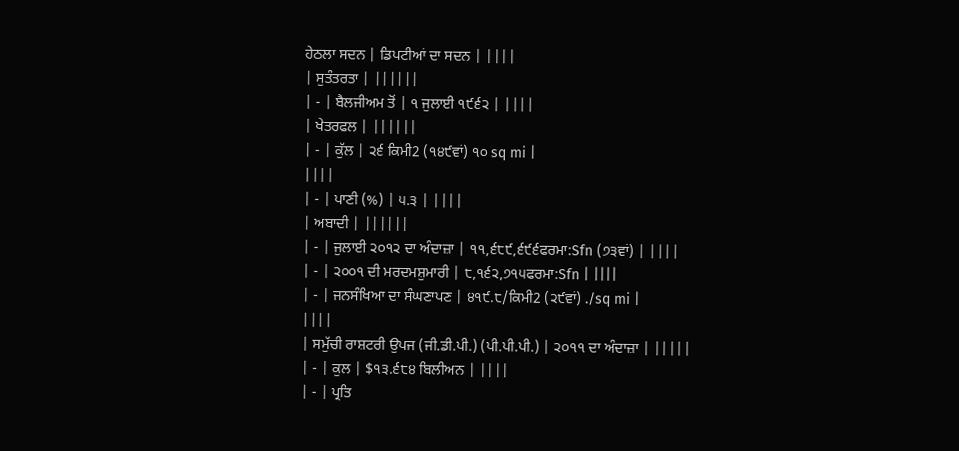ਹੇਠਲਾ ਸਦਨ | ਡਿਪਟੀਆਂ ਦਾ ਸਦਨ | ||||
| ਸੁਤੰਤਰਤਾ | ||||||
| - | ਬੈਲਜੀਅਮ ਤੋਂ | ੧ ਜੁਲਾਈ ੧੯੬੨ | ||||
| ਖੇਤਰਫਲ | ||||||
| - | ਕੁੱਲ | ੨੬ ਕਿਮੀ2 (੧੪੯ਵਾਂ) ੧੦ sq mi |
||||
| - | ਪਾਣੀ (%) | ੫.੩ | ||||
| ਅਬਾਦੀ | ||||||
| - | ਜੁਲਾਈ ੨੦੧੨ ਦਾ ਅੰਦਾਜ਼ਾ | ੧੧,੬੮੯,੬੯੬ਫਰਮਾ:Sfn (੭੩ਵਾਂ) | ||||
| - | ੨੦੦੧ ਦੀ ਮਰਦਮਸ਼ੁਮਾਰੀ | ੮,੧੬੨,੭੧੫ਫਰਮਾ:Sfn | ||||
| - | ਜਨਸੰਖਿਆ ਦਾ ਸੰਘਣਾਪਣ | ੪੧੯.੮/ਕਿਮੀ2 (੨੯ਵਾਂ) ./sq mi |
||||
| ਸਮੁੱਚੀ ਰਾਸ਼ਟਰੀ ਉਪਜ (ਜੀ.ਡੀ.ਪੀ.) (ਪੀ.ਪੀ.ਪੀ.) | ੨੦੧੧ ਦਾ ਅੰਦਾਜ਼ਾ | |||||
| - | ਕੁਲ | $੧੩.੬੮੪ ਬਿਲੀਅਨ | ||||
| - | ਪ੍ਰਤਿ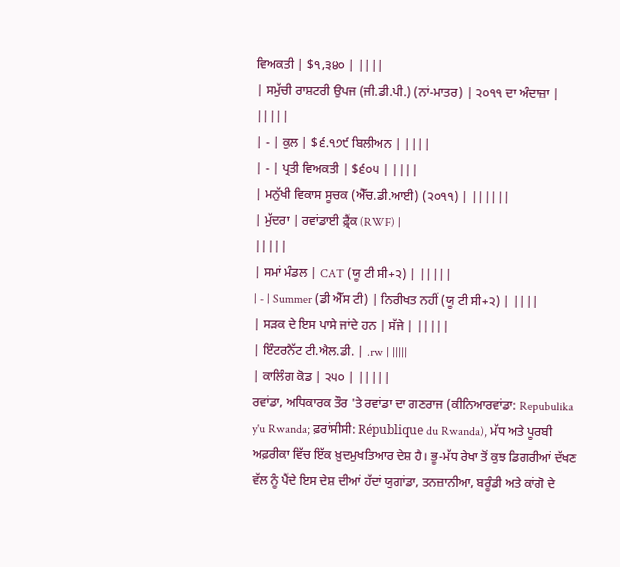ਵਿਅਕਤੀ | $੧,੩੪੦ | ||||
| ਸਮੁੱਚੀ ਰਾਸ਼ਟਰੀ ਉਪਜ (ਜੀ.ਡੀ.ਪੀ.) (ਨਾਂ-ਮਾਤਰ) | ੨੦੧੧ ਦਾ ਅੰਦਾਜ਼ਾ | |||||
| - | ਕੁਲ | $੬.੧੭੯ ਬਿਲੀਅਨ | ||||
| - | ਪ੍ਰਤੀ ਵਿਅਕਤੀ | $੬੦੫ | ||||
| ਮਨੁੱਖੀ ਵਿਕਾਸ ਸੂਚਕ (ਐੱਚ.ਡੀ.ਆਈ) (੨੦੧੧) | ||||||
| ਮੁੱਦਰਾ | ਰਵਾਂਡਾਈ ਫ਼੍ਰੈਂਕ (RWF) |
|||||
| ਸਮਾਂ ਮੰਡਲ | CAT (ਯੂ ਟੀ ਸੀ+੨) | |||||
| - | Summer (ਡੀ ਐੱਸ ਟੀ) | ਨਿਰੀਖਤ ਨਹੀਂ (ਯੂ ਟੀ ਸੀ+੨) | ||||
| ਸੜਕ ਦੇ ਇਸ ਪਾਸੇ ਜਾਂਦੇ ਹਨ | ਸੱਜੇ | |||||
| ਇੰਟਰਨੈੱਟ ਟੀ.ਐਲ.ਡੀ. | .rw | |||||
| ਕਾਲਿੰਗ ਕੋਡ | ੨੫੦ | |||||
ਰਵਾਂਡਾ, ਅਧਿਕਾਰਕ ਤੌਰ 'ਤੇ ਰਵਾਂਡਾ ਦਾ ਗਣਰਾਜ (ਕੀਨਿਆਰਵਾਂਡਾ: Repubulika y'u Rwanda; ਫ਼ਰਾਂਸੀਸੀ: République du Rwanda), ਮੱਧ ਅਤੇ ਪੂਰਬੀ ਅਫ਼ਰੀਕਾ ਵਿੱਚ ਇੱਕ ਖ਼ੁਦਮੁਖਤਿਆਰ ਦੇਸ਼ ਹੈ। ਭੂ-ਮੱਧ ਰੇਖਾ ਤੋਂ ਕੁਝ ਡਿਗਰੀਆਂ ਦੱਖਣ ਵੱਲ ਨੂੰ ਪੈਂਦੇ ਇਸ ਦੇਸ਼ ਦੀਆਂ ਹੱਦਾਂ ਯੁਗਾਂਡਾ, ਤਨਜ਼ਾਨੀਆ, ਬਰੂੰਡੀ ਅਤੇ ਕਾਂਗੋ ਦੇ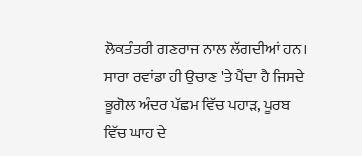ਲੋਕਤੰਤਰੀ ਗਣਰਾਜ ਨਾਲ ਲੱਗਦੀਆਂ ਹਨ। ਸਾਰਾ ਰਵਾਂਡਾ ਹੀ ਉਚਾਣ 'ਤੇ ਪੈਂਦਾ ਹੈ ਜਿਸਦੇ ਭੂਗੋਲ ਅੰਦਰ ਪੱਛਮ ਵਿੱਚ ਪਹਾੜ, ਪੂਰਬ ਵਿੱਚ ਘਾਹ ਦੇ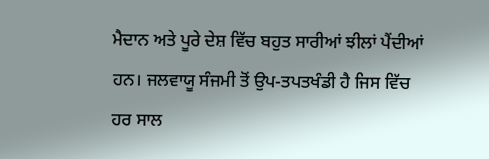ਮੈਦਾਨ ਅਤੇ ਪੂਰੇ ਦੇਸ਼ ਵਿੱਚ ਬਹੁਤ ਸਾਰੀਆਂ ਝੀਲਾਂ ਪੈਂਦੀਆਂ ਹਨ। ਜਲਵਾਯੂ ਸੰਜਮੀ ਤੋਂ ਉਪ-ਤਪਤਖੰਡੀ ਹੈ ਜਿਸ ਵਿੱਚ ਹਰ ਸਾਲ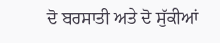ਦੋ ਬਰਸਾਤੀ ਅਤੇ ਦੋ ਸੁੱਕੀਆਂ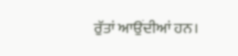ਰੁੱਤਾਂ ਆਉਂਦੀਆਂ ਹਨ।